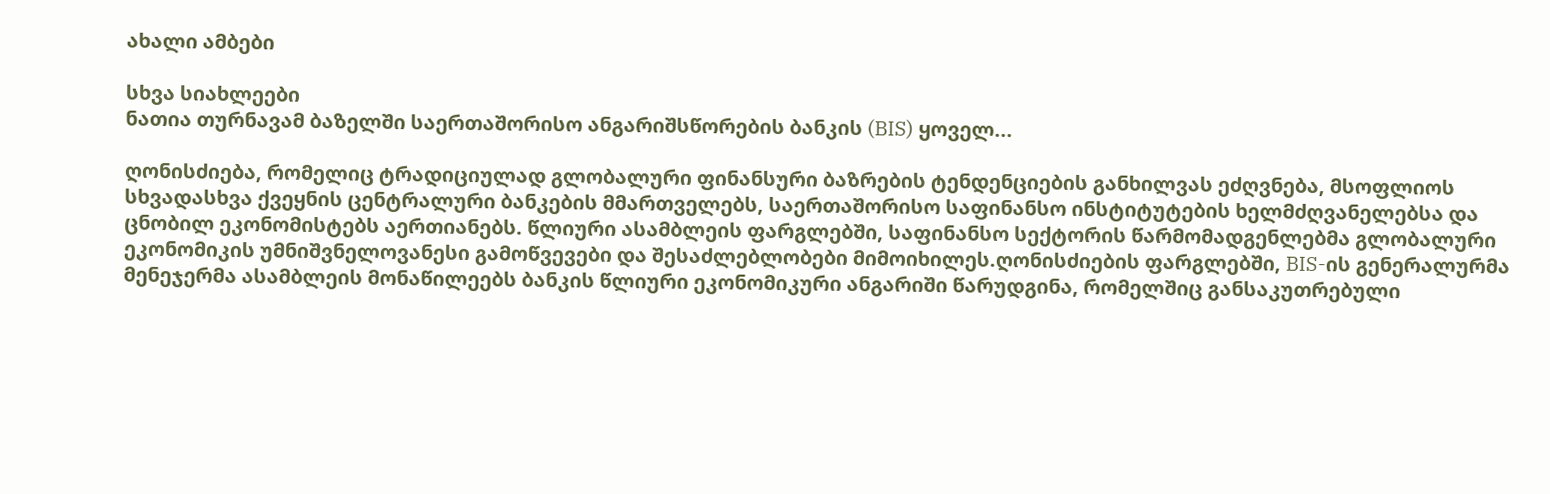ახალი ამბები

სხვა სიახლეები
ნათია თურნავამ ბაზელში საერთაშორისო ანგარიშსწორების ბანკის (BIS) ყოველ...

ღონისძიება, რომელიც ტრადიციულად გლობალური ფინანსური ბაზრების ტენდენციების განხილვას ეძღვნება, მსოფლიოს სხვადასხვა ქვეყნის ცენტრალური ბანკების მმართველებს, საერთაშორისო საფინანსო ინსტიტუტების ხელმძღვანელებსა და ცნობილ ეკონომისტებს აერთიანებს. წლიური ასამბლეის ფარგლებში, საფინანსო სექტორის წარმომადგენლებმა გლობალური ეკონომიკის უმნიშვნელოვანესი გამოწვევები და შესაძლებლობები მიმოიხილეს.ღონისძიების ფარგლებში, BIS-ის გენერალურმა მენეჯერმა ასამბლეის მონაწილეებს ბანკის წლიური ეკონომიკური ანგარიში წარუდგინა, რომელშიც განსაკუთრებული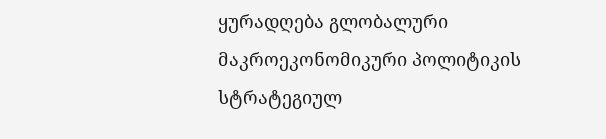ყურადღება გლობალური მაკროეკონომიკური პოლიტიკის სტრატეგიულ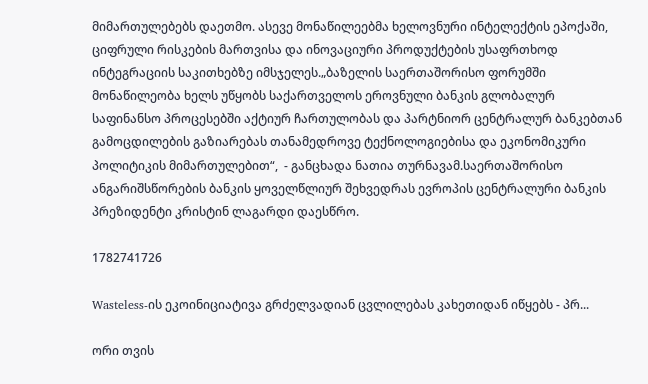მიმართულებებს დაეთმო. ასევე მონაწილეებმა ხელოვნური ინტელექტის ეპოქაში, ციფრული რისკების მართვისა და ინოვაციური პროდუქტების უსაფრთხოდ ინტეგრაციის საკითხებზე იმსჯელეს.„ბაზელის საერთაშორისო ფორუმში მონაწილეობა ხელს უწყობს საქართველოს ეროვნული ბანკის გლობალურ საფინანსო პროცესებში აქტიურ ჩართულობას და პარტნიორ ცენტრალურ ბანკებთან გამოცდილების გაზიარებას თანამედროვე ტექნოლოგიებისა და ეკონომიკური პოლიტიკის მიმართულებით“,  - განცხადა ნათია თურნავამ.საერთაშორისო ანგარიშსწორების ბანკის ყოველწლიურ შეხვედრას ევროპის ცენტრალური ბანკის პრეზიდენტი კრისტინ ლაგარდი დაესწრო.

1782741726

Wasteless-ის ეკოინიციატივა გრძელვადიან ცვლილებას კახეთიდან იწყებს - პრ...

ორი თვის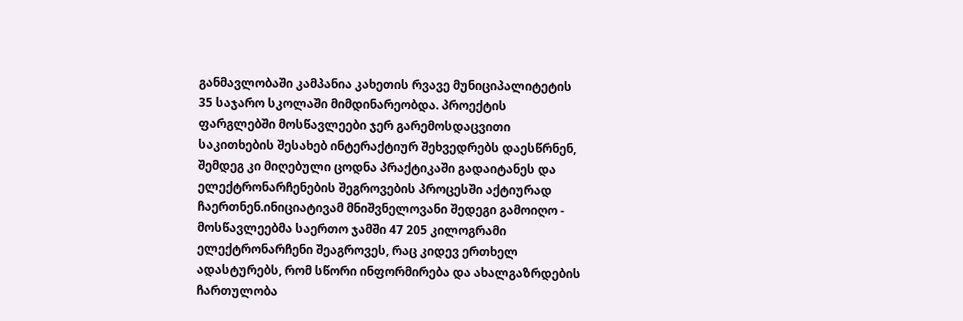განმავლობაში კამპანია კახეთის რვავე მუნიციპალიტეტის 35 საჯარო სკოლაში მიმდინარეობდა. პროექტის ფარგლებში მოსწავლეები ჯერ გარემოსდაცვითი საკითხების შესახებ ინტერაქტიურ შეხვედრებს დაესწრნენ, შემდეგ კი მიღებული ცოდნა პრაქტიკაში გადაიტანეს და ელექტრონარჩენების შეგროვების პროცესში აქტიურად ჩაერთნენ.ინიციატივამ მნიშვნელოვანი შედეგი გამოიღო - მოსწავლეებმა საერთო ჯამში 47 205 კილოგრამი ელექტრონარჩენი შეაგროვეს, რაც კიდევ ერთხელ ადასტურებს, რომ სწორი ინფორმირება და ახალგაზრდების ჩართულობა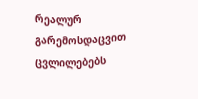რეალურ გარემოსდაცვით ცვლილებებს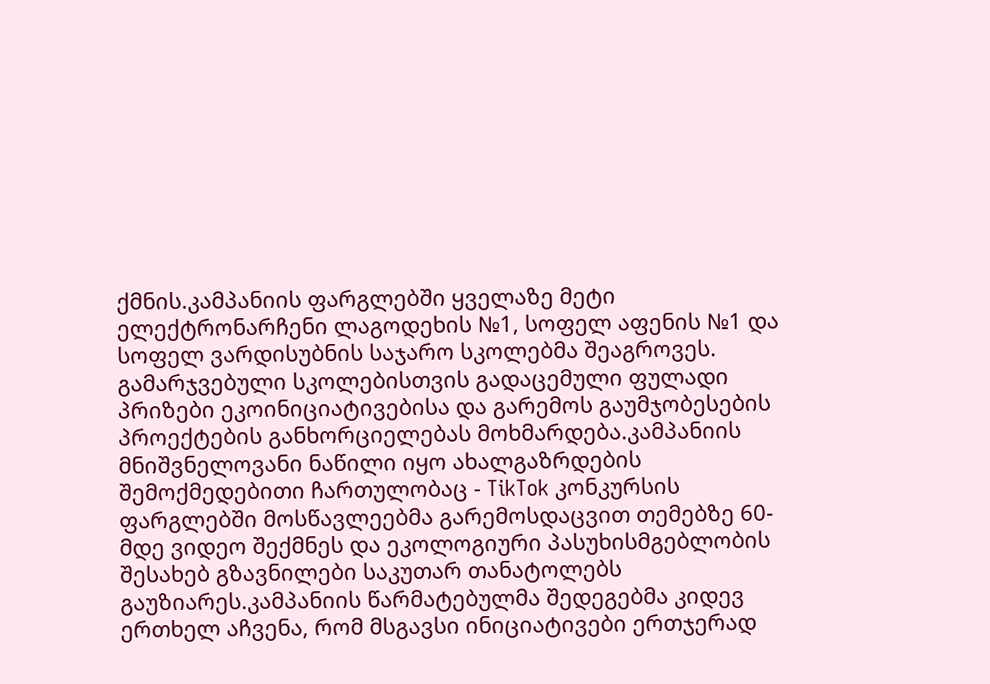ქმნის.კამპანიის ფარგლებში ყველაზე მეტი ელექტრონარჩენი ლაგოდეხის №1, სოფელ აფენის №1 და სოფელ ვარდისუბნის საჯარო სკოლებმა შეაგროვეს. გამარჯვებული სკოლებისთვის გადაცემული ფულადი პრიზები ეკოინიციატივებისა და გარემოს გაუმჯობესების პროექტების განხორციელებას მოხმარდება.კამპანიის მნიშვნელოვანი ნაწილი იყო ახალგაზრდების შემოქმედებითი ჩართულობაც - TikTok კონკურსის ფარგლებში მოსწავლეებმა გარემოსდაცვით თემებზე 60-მდე ვიდეო შექმნეს და ეკოლოგიური პასუხისმგებლობის შესახებ გზავნილები საკუთარ თანატოლებს გაუზიარეს.კამპანიის წარმატებულმა შედეგებმა კიდევ ერთხელ აჩვენა, რომ მსგავსი ინიციატივები ერთჯერად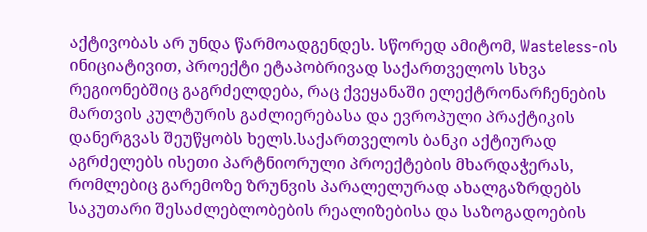აქტივობას არ უნდა წარმოადგენდეს. სწორედ ამიტომ, Wasteless-ის ინიციატივით, პროექტი ეტაპობრივად საქართველოს სხვა რეგიონებშიც გაგრძელდება, რაც ქვეყანაში ელექტრონარჩენების მართვის კულტურის გაძლიერებასა და ევროპული პრაქტიკის დანერგვას შეუწყობს ხელს.საქართველოს ბანკი აქტიურად აგრძელებს ისეთი პარტნიორული პროექტების მხარდაჭერას, რომლებიც გარემოზე ზრუნვის პარალელურად ახალგაზრდებს საკუთარი შესაძლებლობების რეალიზებისა და საზოგადოების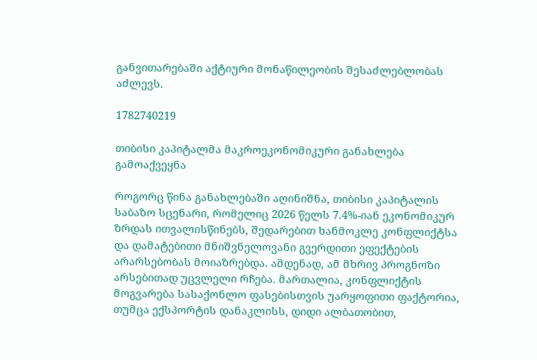განვითარებაში აქტიური მონაწილეობის შესაძლებლობას აძლევს.

1782740219

თიბისი კაპიტალმა მაკროეკონომიკური განახლება გამოაქვეყნა

როგორც წინა განახლებაში აღინიშნა, თიბისი კაპიტალის საბაზო სცენარი, რომელიც 2026 წელს 7.4%-იან ეკონომიკურ ზრდას ითვალისწინებს, შედარებით ხანმოკლე კონფლიქტსა და დამატებითი მნიშვნელოვანი გვერდითი ეფექტების არარსებობას მოიაზრებდა. ამდენად, ამ მხრივ პროგნოზი არსებითად უცვლელი რჩება. მართალია, კონფლიქტის მოგვარება სასაქონლო ფასებისთვის უარყოფითი ფაქტორია, თუმცა ექსპორტის დანაკლისს, დიდი ალბათობით,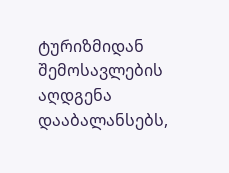ტურიზმიდან შემოსავლების აღდგენა დააბალანსებს,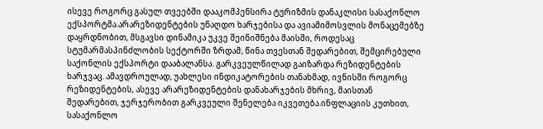ისევე როგორც გასულ თვეებში დააკომპენსირა ტურიზმის დანაკლისი სასაქონლო ექსპორტმა.არარეზიდენტების უნაღდო ხარჯებისა და ავიამიმოსვლის მონაცემებზე დაყრდნობით, მსგავსი დინამიკა უკვე შეინიშნება მაისში, როდესაც სტუმარმასპინძლობის სექტორში ზრდამ, წინა თვესთან შედარებით, შემცირებული საქონლის ექსპორტი დააბალანსა. გარკვეულწილად გაიზარდა რეზიდენტების ხარჯვაც. ამავდროულად, უახლესი ინდიკატორების თანახმად, ივნისში როგორც რეზიდენტების, ასევე არარეზიდენტების დანახარჯების მხრივ, მაისთან შედარებით, ჯერჯერობით გარკვეული შენელება იკვეთება.ინფლაციის კუთხით, სასაქონლო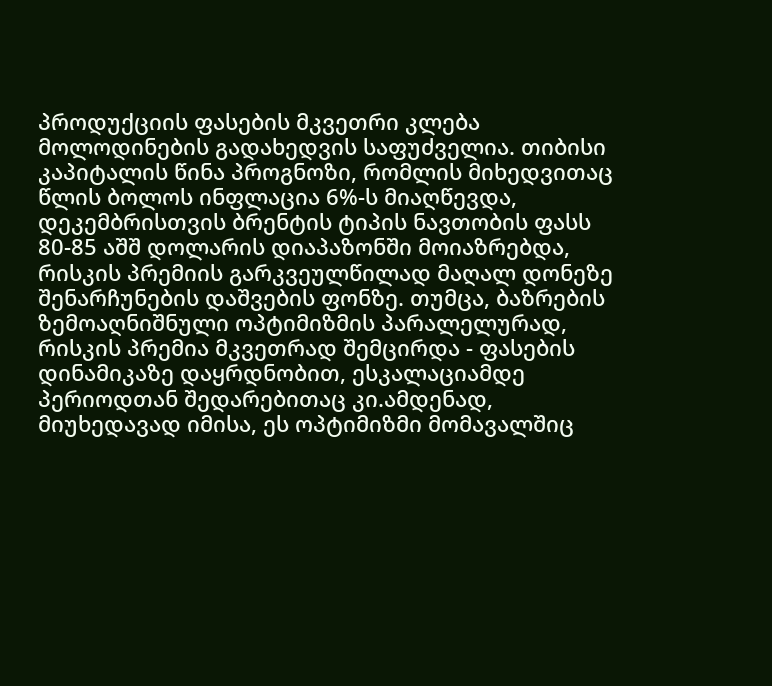პროდუქციის ფასების მკვეთრი კლება მოლოდინების გადახედვის საფუძველია. თიბისი კაპიტალის წინა პროგნოზი, რომლის მიხედვითაც წლის ბოლოს ინფლაცია 6%-ს მიაღწევდა, დეკემბრისთვის ბრენტის ტიპის ნავთობის ფასს 80-85 აშშ დოლარის დიაპაზონში მოიაზრებდა, რისკის პრემიის გარკვეულწილად მაღალ დონეზე შენარჩუნების დაშვების ფონზე. თუმცა, ბაზრების ზემოაღნიშნული ოპტიმიზმის პარალელურად, რისკის პრემია მკვეთრად შემცირდა - ფასების დინამიკაზე დაყრდნობით, ესკალაციამდე პერიოდთან შედარებითაც კი.ამდენად, მიუხედავად იმისა, ეს ოპტიმიზმი მომავალშიც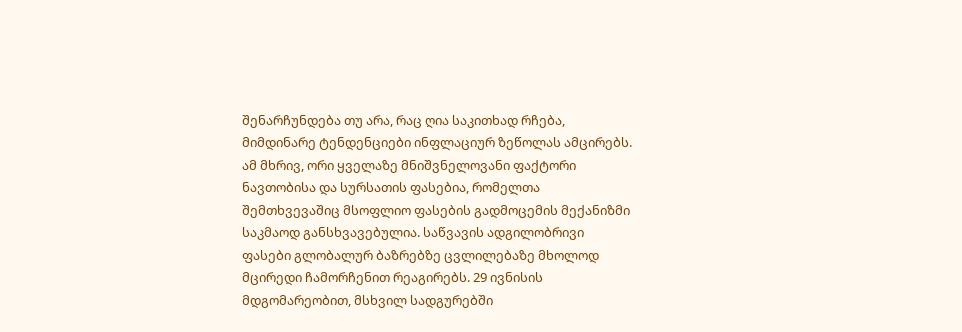შენარჩუნდება თუ არა, რაც ღია საკითხად რჩება, მიმდინარე ტენდენციები ინფლაციურ ზეწოლას ამცირებს. ამ მხრივ, ორი ყველაზე მნიშვნელოვანი ფაქტორი ნავთობისა და სურსათის ფასებია, რომელთა შემთხვევაშიც მსოფლიო ფასების გადმოცემის მექანიზმი საკმაოდ განსხვავებულია. საწვავის ადგილობრივი ფასები გლობალურ ბაზრებზე ცვლილებაზე მხოლოდ მცირედი ჩამორჩენით რეაგირებს. 29 ივნისის მდგომარეობით, მსხვილ სადგურებში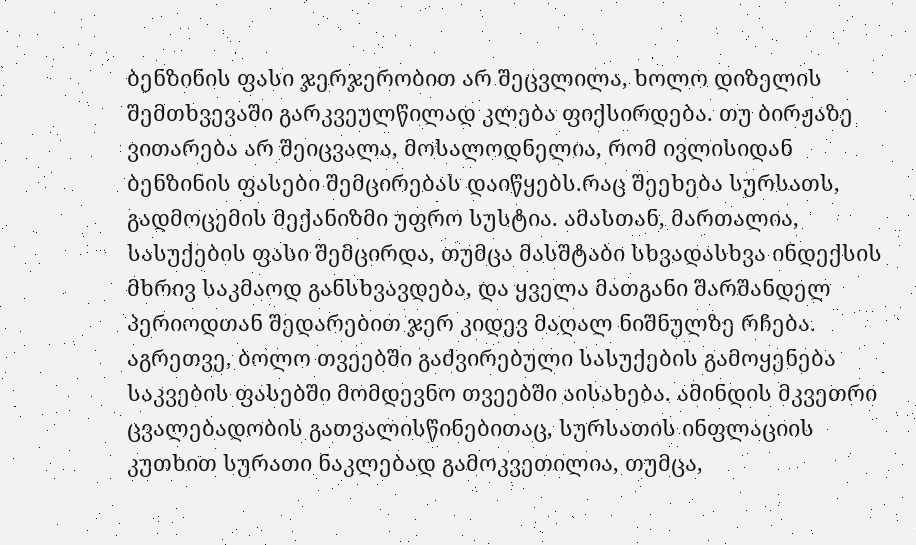ბენზინის ფასი ჯერჯერობით არ შეცვლილა, ხოლო დიზელის შემთხვევაში გარკვეულწილად კლება ფიქსირდება. თუ ბირჟაზე ვითარება არ შეიცვალა, მოსალოდნელია, რომ ივლისიდან ბენზინის ფასები შემცირებას დაიწყებს.რაც შეეხება სურსათს, გადმოცემის მექანიზმი უფრო სუსტია. ამასთან, მართალია, სასუქების ფასი შემცირდა, თუმცა მასშტაბი სხვადასხვა ინდექსის მხრივ საკმაოდ განსხვავდება, და ყველა მათგანი შარშანდელ პერიოდთან შედარებით ჯერ კიდევ მაღალ ნიშნულზე რჩება. აგრეთვე, ბოლო თვეებში გაძვირებული სასუქების გამოყენება საკვების ფასებში მომდევნო თვეებში აისახება. ამინდის მკვეთრი ცვალებადობის გათვალისწინებითაც, სურსათის ინფლაციის კუთხით სურათი ნაკლებად გამოკვეთილია, თუმცა,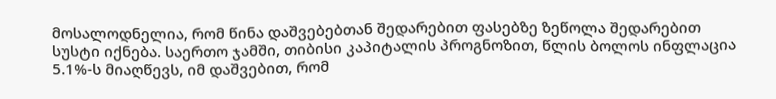მოსალოდნელია, რომ წინა დაშვებებთან შედარებით ფასებზე ზეწოლა შედარებით სუსტი იქნება. საერთო ჯამში, თიბისი კაპიტალის პროგნოზით, წლის ბოლოს ინფლაცია 5.1%-ს მიაღწევს, იმ დაშვებით, რომ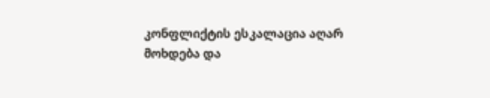კონფლიქტის ესკალაცია აღარ მოხდება და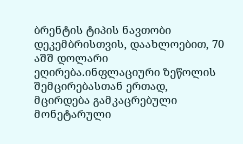ბრენტის ტიპის ნავთობი დეკემბრისთვის, დაახლოებით, 70 აშშ დოლარი ეღირება.ინფლაციური ზეწოლის შემცირებასთან ერთად, მცირდება გამკაცრებული მონეტარული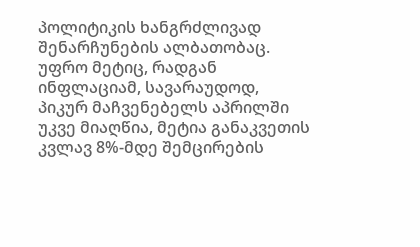პოლიტიკის ხანგრძლივად შენარჩუნების ალბათობაც. უფრო მეტიც, რადგან ინფლაციამ, სავარაუდოდ, პიკურ მაჩვენებელს აპრილში უკვე მიაღწია, მეტია განაკვეთის კვლავ 8%-მდე შემცირების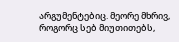არგუმენტებიც. მეორე მხრივ, როგორც სებ მიუთითებს,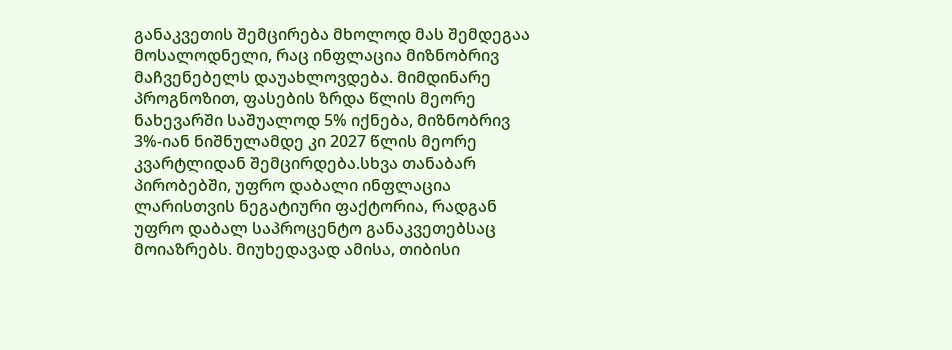განაკვეთის შემცირება მხოლოდ მას შემდეგაა მოსალოდნელი, რაც ინფლაცია მიზნობრივ მაჩვენებელს დაუახლოვდება. მიმდინარე პროგნოზით, ფასების ზრდა წლის მეორე ნახევარში საშუალოდ 5% იქნება, მიზნობრივ 3%-იან ნიშნულამდე კი 2027 წლის მეორე კვარტლიდან შემცირდება.სხვა თანაბარ პირობებში, უფრო დაბალი ინფლაცია ლარისთვის ნეგატიური ფაქტორია, რადგან უფრო დაბალ საპროცენტო განაკვეთებსაც მოიაზრებს. მიუხედავად ამისა, თიბისი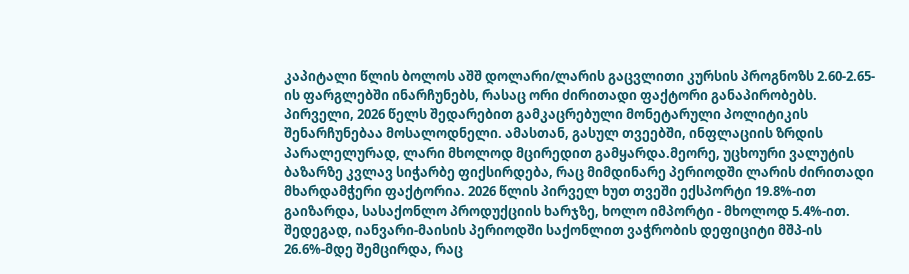კაპიტალი წლის ბოლოს აშშ დოლარი/ლარის გაცვლითი კურსის პროგნოზს 2.60-2.65-ის ფარგლებში ინარჩუნებს, რასაც ორი ძირითადი ფაქტორი განაპირობებს. პირველი, 2026 წელს შედარებით გამკაცრებული მონეტარული პოლიტიკის შენარჩუნებაა მოსალოდნელი. ამასთან, გასულ თვეებში, ინფლაციის ზრდის პარალელურად, ლარი მხოლოდ მცირედით გამყარდა.მეორე, უცხოური ვალუტის ბაზარზე კვლავ სიჭარბე ფიქსირდება, რაც მიმდინარე პერიოდში ლარის ძირითადი მხარდამჭერი ფაქტორია. 2026 წლის პირველ ხუთ თვეში ექსპორტი 19.8%-ით გაიზარდა, სასაქონლო პროდუქციის ხარჯზე, ხოლო იმპორტი - მხოლოდ 5.4%-ით. შედეგად, იანვარი-მაისის პერიოდში საქონლით ვაჭრობის დეფიციტი მშპ-ის 26.6%-მდე შემცირდა, რაც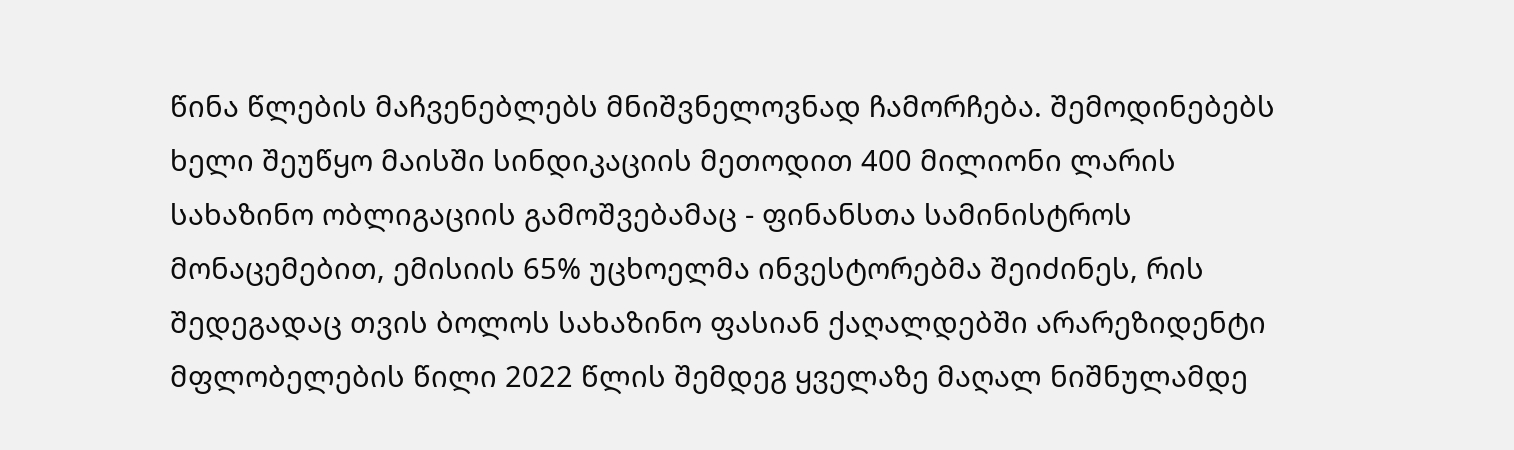წინა წლების მაჩვენებლებს მნიშვნელოვნად ჩამორჩება. შემოდინებებს ხელი შეუწყო მაისში სინდიკაციის მეთოდით 400 მილიონი ლარის სახაზინო ობლიგაციის გამოშვებამაც - ფინანსთა სამინისტროს მონაცემებით, ემისიის 65% უცხოელმა ინვესტორებმა შეიძინეს, რის შედეგადაც თვის ბოლოს სახაზინო ფასიან ქაღალდებში არარეზიდენტი მფლობელების წილი 2022 წლის შემდეგ ყველაზე მაღალ ნიშნულამდე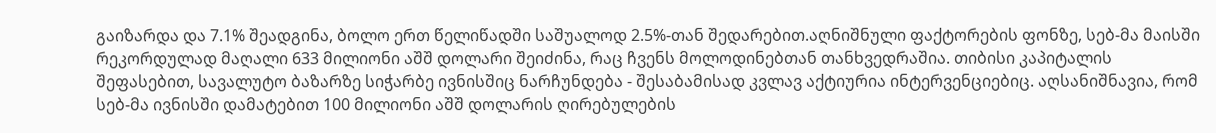გაიზარდა და 7.1% შეადგინა, ბოლო ერთ წელიწადში საშუალოდ 2.5%-თან შედარებით.აღნიშნული ფაქტორების ფონზე, სებ-მა მაისში რეკორდულად მაღალი 633 მილიონი აშშ დოლარი შეიძინა, რაც ჩვენს მოლოდინებთან თანხვედრაშია. თიბისი კაპიტალის შეფასებით, სავალუტო ბაზარზე სიჭარბე ივნისშიც ნარჩუნდება - შესაბამისად კვლავ აქტიურია ინტერვენციებიც. აღსანიშნავია, რომ სებ-მა ივნისში დამატებით 100 მილიონი აშშ დოლარის ღირებულების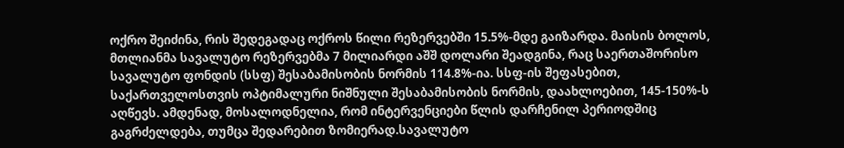ოქრო შეიძინა, რის შედეგადაც ოქროს წილი რეზერვებში 15.5%-მდე გაიზარდა. მაისის ბოლოს, მთლიანმა სავალუტო რეზერვებმა 7 მილიარდი აშშ დოლარი შეადგინა, რაც საერთაშორისო სავალუტო ფონდის (სსფ) შესაბამისობის ნორმის 114.8%-ია. სსფ-ის შეფასებით, საქართველოსთვის ოპტიმალური ნიშნული შესაბამისობის ნორმის, დაახლოებით, 145-150%-ს აღწევს. ამდენად, მოსალოდნელია, რომ ინტერვენციები წლის დარჩენილ პერიოდშიც გაგრძელდება, თუმცა შედარებით ზომიერად.სავალუტო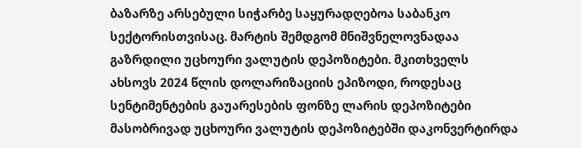ბაზარზე არსებული სიჭარბე საყურადღებოა საბანკო სექტორისთვისაც. მარტის შემდგომ მნიშვნელოვნადაა გაზრდილი უცხოური ვალუტის დეპოზიტები. მკითხველს ახსოვს 2024 წლის დოლარიზაციის ეპიზოდი, როდესაც სენტიმენტების გაუარესების ფონზე ლარის დეპოზიტები მასობრივად უცხოური ვალუტის დეპოზიტებში დაკონვერტირდა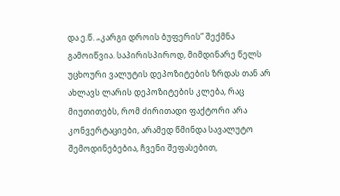და ე.წ. „კარგი დროის ბუფერის“ შექმნა გამოიწვია. საპირისპიროდ, მიმდინარე წელს უცხოური ვალუტის დეპოზიტების ზრდას თან არ ახლავს ლარის დეპოზიტების კლება, რაც მიუთითებს, რომ ძირითადი ფაქტორი არა კონვერტაციები, არამედ წმინდა სავალუტო შემოდინებებია, ჩვენი შეფასებით,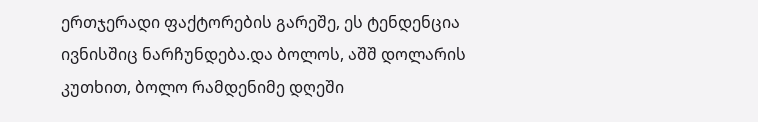ერთჯერადი ფაქტორების გარეშე, ეს ტენდენცია ივნისშიც ნარჩუნდება.და ბოლოს, აშშ დოლარის კუთხით, ბოლო რამდენიმე დღეში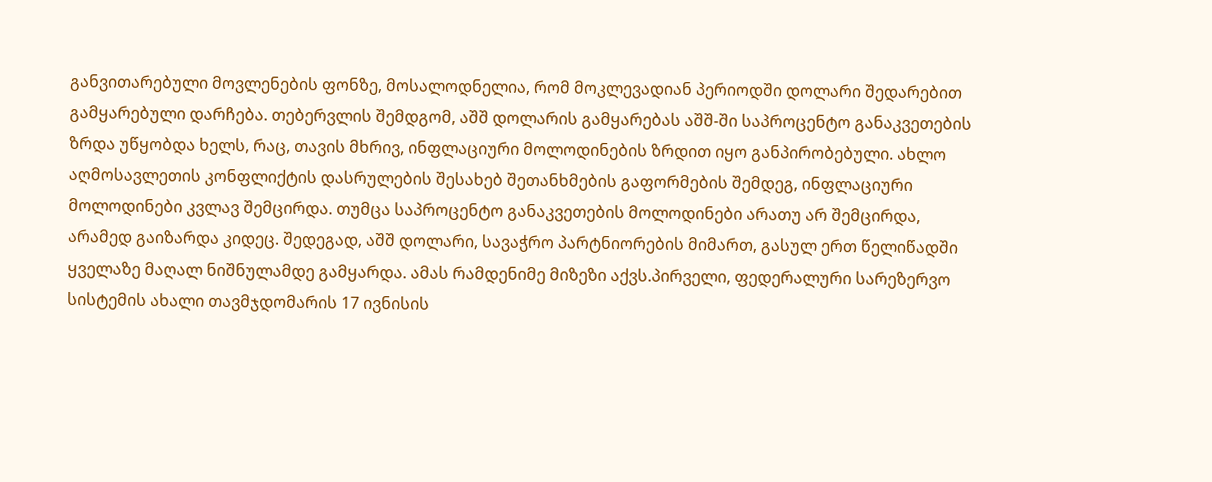განვითარებული მოვლენების ფონზე, მოსალოდნელია, რომ მოკლევადიან პერიოდში დოლარი შედარებით გამყარებული დარჩება. თებერვლის შემდგომ, აშშ დოლარის გამყარებას აშშ-ში საპროცენტო განაკვეთების ზრდა უწყობდა ხელს, რაც, თავის მხრივ, ინფლაციური მოლოდინების ზრდით იყო განპირობებული. ახლო აღმოსავლეთის კონფლიქტის დასრულების შესახებ შეთანხმების გაფორმების შემდეგ, ინფლაციური მოლოდინები კვლავ შემცირდა. თუმცა საპროცენტო განაკვეთების მოლოდინები არათუ არ შემცირდა, არამედ გაიზარდა კიდეც. შედეგად, აშშ დოლარი, სავაჭრო პარტნიორების მიმართ, გასულ ერთ წელიწადში ყველაზე მაღალ ნიშნულამდე გამყარდა. ამას რამდენიმე მიზეზი აქვს.პირველი, ფედერალური სარეზერვო სისტემის ახალი თავმჯდომარის 17 ივნისის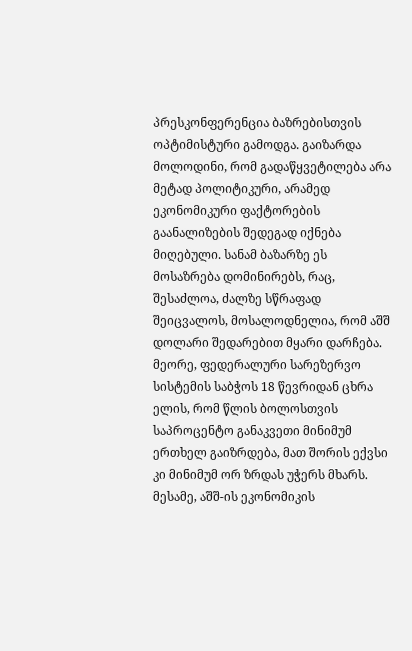პრესკონფერენცია ბაზრებისთვის ოპტიმისტური გამოდგა. გაიზარდა მოლოდინი, რომ გადაწყვეტილება არა მეტად პოლიტიკური, არამედ ეკონომიკური ფაქტორების გაანალიზების შედეგად იქნება მიღებული. სანამ ბაზარზე ეს მოსაზრება დომინირებს, რაც, შესაძლოა, ძალზე სწრაფად შეიცვალოს, მოსალოდნელია, რომ აშშ დოლარი შედარებით მყარი დარჩება. მეორე, ფედერალური სარეზერვო სისტემის საბჭოს 18 წევრიდან ცხრა ელის, რომ წლის ბოლოსთვის საპროცენტო განაკვეთი მინიმუმ ერთხელ გაიზრდება, მათ შორის ექვსი კი მინიმუმ ორ ზრდას უჭერს მხარს. მესამე, აშშ-ის ეკონომიკის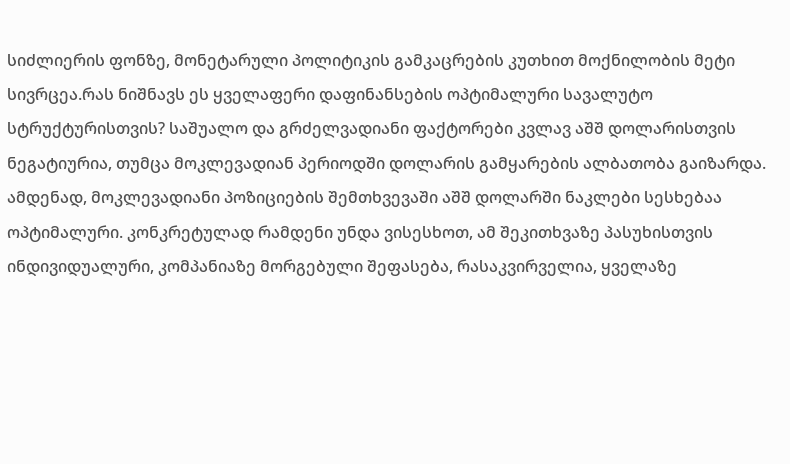სიძლიერის ფონზე, მონეტარული პოლიტიკის გამკაცრების კუთხით მოქნილობის მეტი სივრცეა.რას ნიშნავს ეს ყველაფერი დაფინანსების ოპტიმალური სავალუტო სტრუქტურისთვის? საშუალო და გრძელვადიანი ფაქტორები კვლავ აშშ დოლარისთვის ნეგატიურია, თუმცა მოკლევადიან პერიოდში დოლარის გამყარების ალბათობა გაიზარდა. ამდენად, მოკლევადიანი პოზიციების შემთხვევაში აშშ დოლარში ნაკლები სესხებაა ოპტიმალური. კონკრეტულად რამდენი უნდა ვისესხოთ, ამ შეკითხვაზე პასუხისთვის ინდივიდუალური, კომპანიაზე მორგებული შეფასება, რასაკვირველია, ყველაზე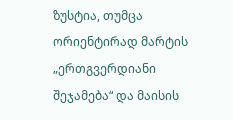ზუსტია, თუმცა ორიენტირად მარტის „ერთგვერდიანი შეჯამება“ და მაისის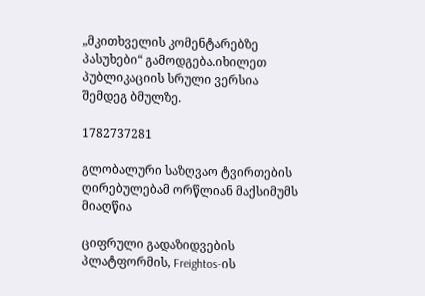„მკითხველის კომენტარებზე პასუხები“ გამოდგება.იხილეთ პუბლიკაციის სრული ვერსია შემდეგ ბმულზე.

1782737281

გლობალური საზღვაო ტვირთების ღირებულებამ ორწლიან მაქსიმუმს მიაღწია

ციფრული გადაზიდვების პლატფორმის, Freightos-ის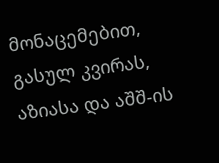მონაცემებით, გასულ კვირას, აზიასა და აშშ-ის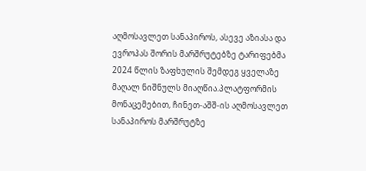აღმოსავლეთ სანაპიროს, ასევე აზიასა და ევროპას შორის მარშრუტებზე ტარიფებმა 2024 წლის ზაფხულის შემდეგ ყველაზე მაღალ ნიშნულს მიაღწია.პლატფორმის მონაცემებით, ჩინეთ-აშშ-ის აღმოსავლეთ სანაპიროს მარშრუტზე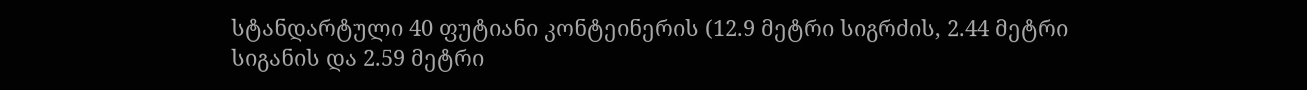სტანდარტული 40 ფუტიანი კონტეინერის (12.9 მეტრი სიგრძის, 2.44 მეტრი სიგანის და 2.59 მეტრი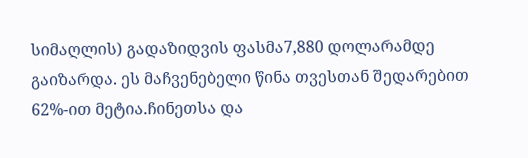სიმაღლის) გადაზიდვის ფასმა7,880 დოლარამდე გაიზარდა. ეს მაჩვენებელი წინა თვესთან შედარებით 62%-ით მეტია.ჩინეთსა და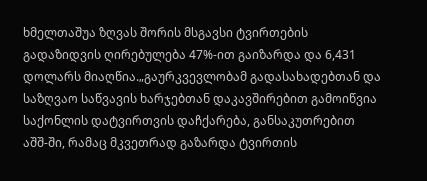ხმელთაშუა ზღვას შორის მსგავსი ტვირთების გადაზიდვის ღირებულება 47%-ით გაიზარდა და 6,431 დოლარს მიაღწია.„გაურკვევლობამ გადასახადებთან და საზღვაო საწვავის ხარჯებთან დაკავშირებით გამოიწვია საქონლის დატვირთვის დაჩქარება, განსაკუთრებით აშშ-ში, რამაც მკვეთრად გაზარდა ტვირთის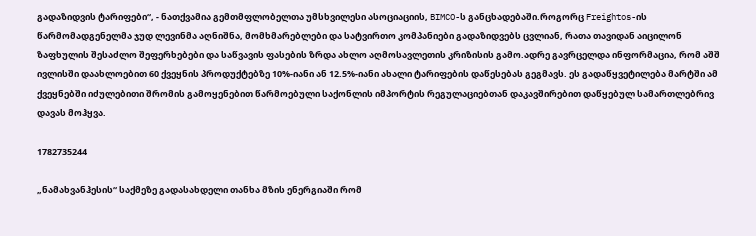გადაზიდვის ტარიფები“, - ნათქვამია გემთმფლობელთა უმსხვილესი ასოციაციის, BIMCO-ს განცხადებაში.როგორც Freightos-ის წარმომადგენელმა ჯუდ ლევინმა აღნიშნა, მომხმარებლები და სატვირთო კომპანიები გადაზიდვებს ცვლიან, რათა თავიდან აიცილონ ზაფხულის შესაძლო შეფერხებები და საწვავის ფასების ზრდა ახლო აღმოსავლეთის კრიზისის გამო.ადრე გავრცელდა ინფორმაცია, რომ აშშ ივლისში დაახლოებით 60 ქვეყნის პროდუქტებზე 10%-იანი ან 12.5%-იანი ახალი ტარიფების დაწესებას გეგმავს. ეს გადაწყვეტილება მარტში ამ ქვეყნებში იძულებითი შრომის გამოყენებით წარმოებული საქონლის იმპორტის რეგულაციებთან დაკავშირებით დაწყებულ სამართლებრივ დავას მოჰყვა.

1782735244

„ნამახვანჰესის“ საქმეზე გადასახდელი თანხა მზის ენერგიაში რომ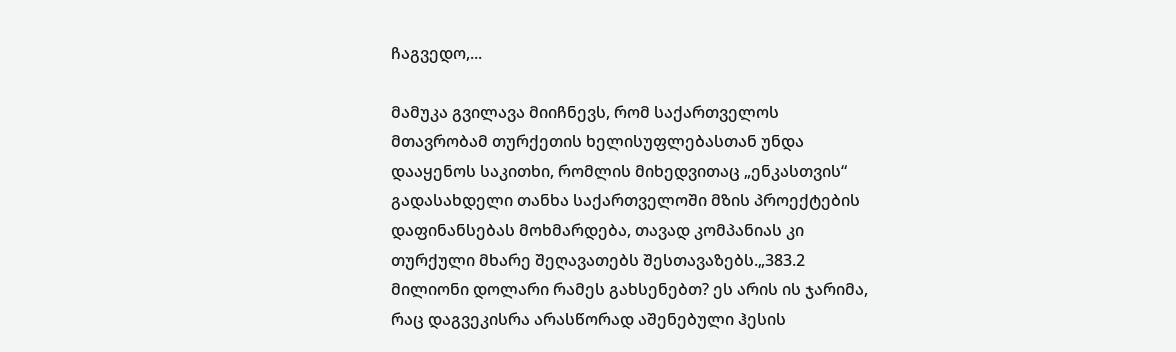ჩაგვედო,...

მამუკა გვილავა მიიჩნევს, რომ საქართველოს მთავრობამ თურქეთის ხელისუფლებასთან უნდა დააყენოს საკითხი, რომლის მიხედვითაც „ენკასთვის“ გადასახდელი თანხა საქართველოში მზის პროექტების დაფინანსებას მოხმარდება, თავად კომპანიას კი თურქული მხარე შეღავათებს შესთავაზებს.„383.2 მილიონი დოლარი რამეს გახსენებთ? ეს არის ის ჯარიმა, რაც დაგვეკისრა არასწორად აშენებული ჰესის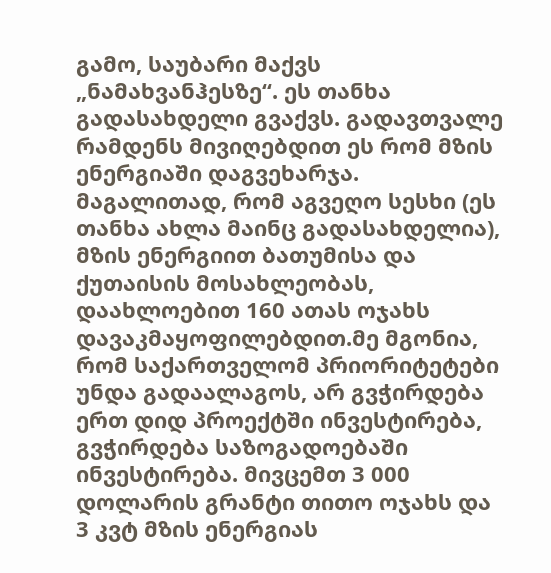გამო, საუბარი მაქვს „ნამახვანჰესზე“. ეს თანხა გადასახდელი გვაქვს. გადავთვალე რამდენს მივიღებდით ეს რომ მზის ენერგიაში დაგვეხარჯა. მაგალითად, რომ აგვეღო სესხი (ეს თანხა ახლა მაინც გადასახდელია), მზის ენერგიით ბათუმისა და ქუთაისის მოსახლეობას, დაახლოებით 160 ათას ოჯახს დავაკმაყოფილებდით.მე მგონია, რომ საქართველომ პრიორიტეტები უნდა გადაალაგოს, არ გვჭირდება ერთ დიდ პროექტში ინვესტირება, გვჭირდება საზოგადოებაში ინვესტირება. მივცემთ 3 000 დოლარის გრანტი თითო ოჯახს და 3 კვტ მზის ენერგიას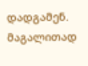დადგამენ. მაგალითად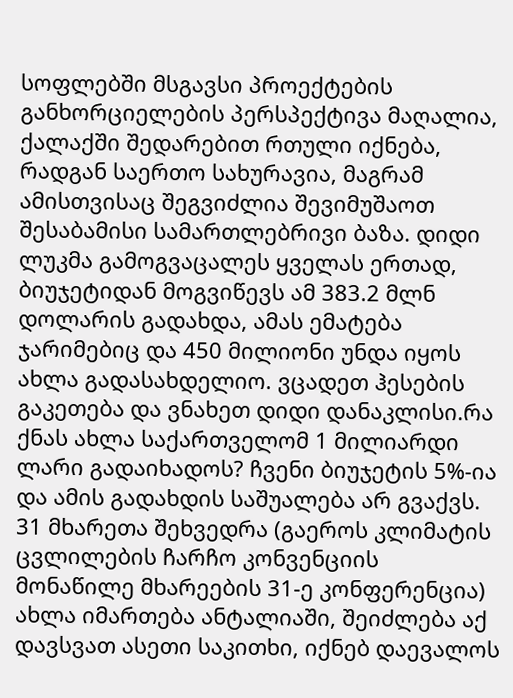სოფლებში მსგავსი პროექტების განხორციელების პერსპექტივა მაღალია, ქალაქში შედარებით რთული იქნება, რადგან საერთო სახურავია, მაგრამ ამისთვისაც შეგვიძლია შევიმუშაოთ შესაბამისი სამართლებრივი ბაზა. დიდი ლუკმა გამოგვაცალეს ყველას ერთად, ბიუჯეტიდან მოგვიწევს ამ 383.2 მლნ დოლარის გადახდა, ამას ემატება ჯარიმებიც და 450 მილიონი უნდა იყოს ახლა გადასახდელიო. ვცადეთ ჰესების გაკეთება და ვნახეთ დიდი დანაკლისი.რა ქნას ახლა საქართველომ 1 მილიარდი ლარი გადაიხადოს? ჩვენი ბიუჯეტის 5%-ია და ამის გადახდის საშუალება არ გვაქვს. 31 მხარეთა შეხვედრა (გაეროს კლიმატის ცვლილების ჩარჩო კონვენციის მონაწილე მხარეების 31-ე კონფერენცია) ახლა იმართება ანტალიაში, შეიძლება აქ დავსვათ ასეთი საკითხი, იქნებ დაევალოს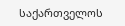საქართველოს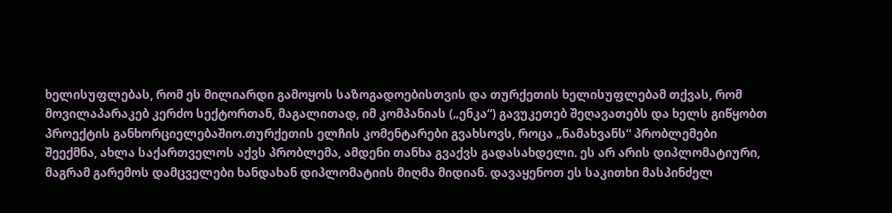ხელისუფლებას, რომ ეს მილიარდი გამოყოს საზოგადოებისთვის და თურქეთის ხელისუფლებამ თქვას, რომ მოვილაპარაკებ კერძო სექტორთან, მაგალითად, იმ კომპანიას („ენკა“) გავუკეთებ შეღავათებს და ხელს გიწყობთ პროექტის განხორციელებაშიო.თურქეთის ელჩის კომენტარები გვახსოვს, როცა „ნამახვანს“ პრობლემები შეექმნა, ახლა საქართველოს აქვს პრობლემა, ამდენი თანხა გვაქვს გადასახდელი. ეს არ არის დიპლომატიური, მაგრამ გარემოს დამცველები ხანდახან დიპლომატიის მიღმა მიდიან. დავაყენოთ ეს საკითხი მასპინძელ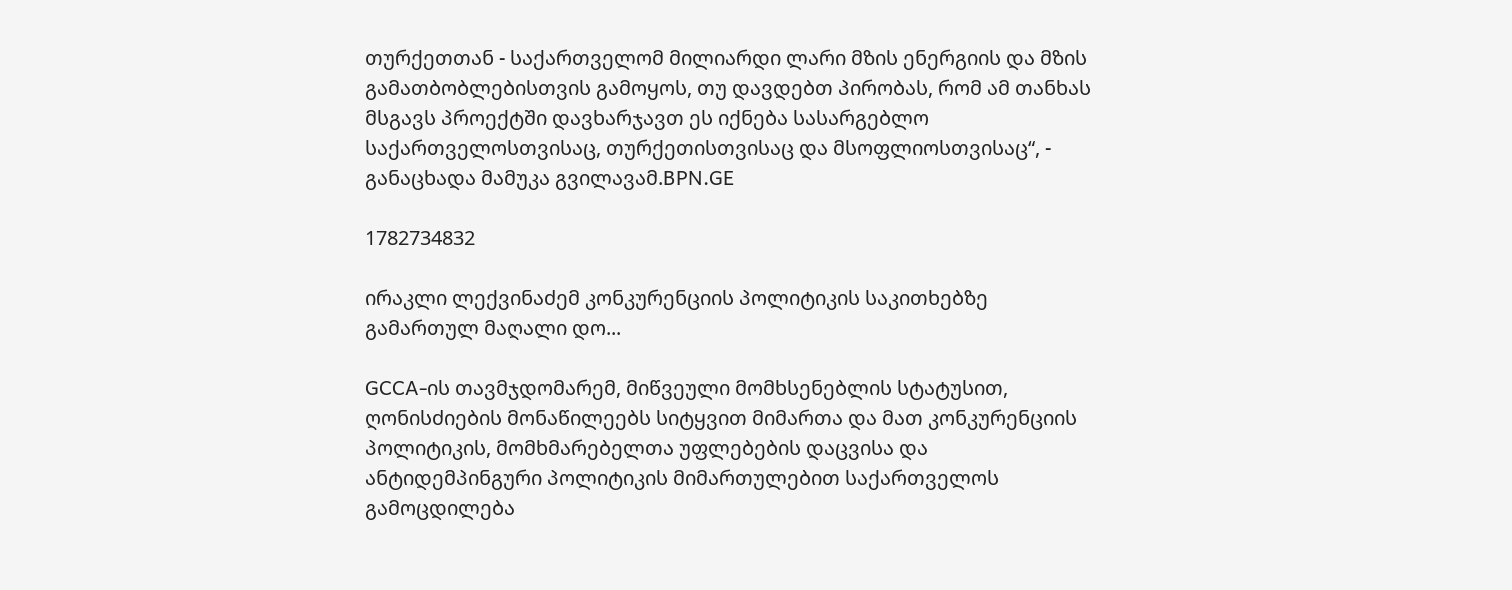თურქეთთან - საქართველომ მილიარდი ლარი მზის ენერგიის და მზის გამათბობლებისთვის გამოყოს, თუ დავდებთ პირობას, რომ ამ თანხას მსგავს პროექტში დავხარჯავთ ეს იქნება სასარგებლო საქართველოსთვისაც, თურქეთისთვისაც და მსოფლიოსთვისაც“, - განაცხადა მამუკა გვილავამ.BPN.GE

1782734832

ირაკლი ლექვინაძემ კონკურენციის პოლიტიკის საკითხებზე გამართულ მაღალი დო...

GCCA-ის თავმჯდომარემ, მიწვეული მომხსენებლის სტატუსით, ღონისძიების მონაწილეებს სიტყვით მიმართა და მათ კონკურენციის პოლიტიკის, მომხმარებელთა უფლებების დაცვისა და ანტიდემპინგური პოლიტიკის მიმართულებით საქართველოს გამოცდილება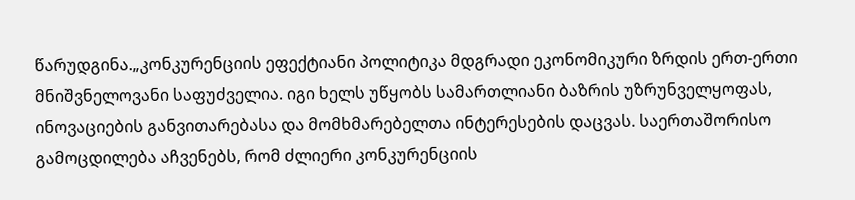წარუდგინა.„კონკურენციის ეფექტიანი პოლიტიკა მდგრადი ეკონომიკური ზრდის ერთ-ერთი მნიშვნელოვანი საფუძველია. იგი ხელს უწყობს სამართლიანი ბაზრის უზრუნველყოფას, ინოვაციების განვითარებასა და მომხმარებელთა ინტერესების დაცვას. საერთაშორისო გამოცდილება აჩვენებს, რომ ძლიერი კონკურენციის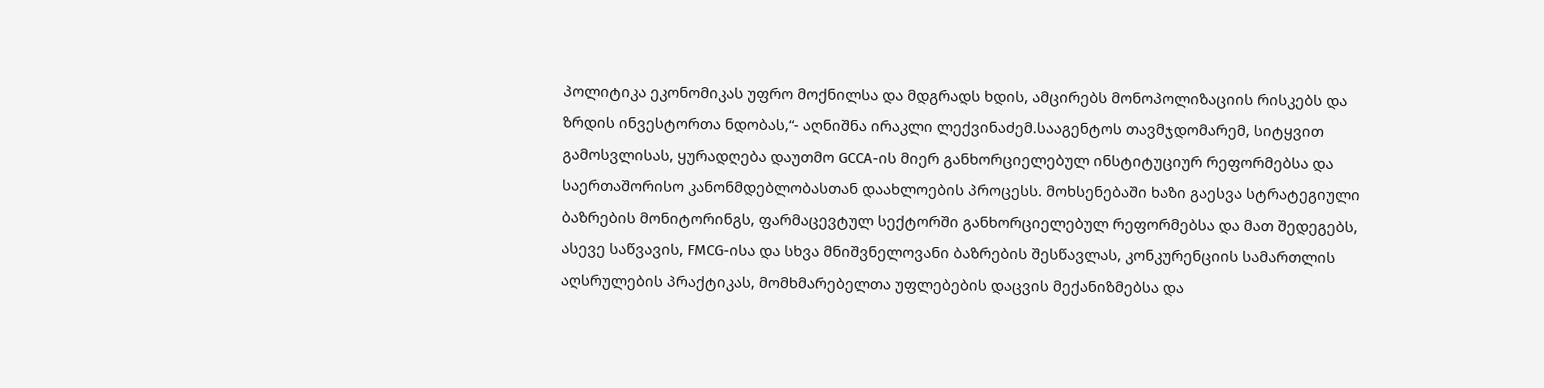პოლიტიკა ეკონომიკას უფრო მოქნილსა და მდგრადს ხდის, ამცირებს მონოპოლიზაციის რისკებს და ზრდის ინვესტორთა ნდობას,“- აღნიშნა ირაკლი ლექვინაძემ.სააგენტოს თავმჯდომარემ, სიტყვით გამოსვლისას, ყურადღება დაუთმო GCCA-ის მიერ განხორციელებულ ინსტიტუციურ რეფორმებსა და საერთაშორისო კანონმდებლობასთან დაახლოების პროცესს. მოხსენებაში ხაზი გაესვა სტრატეგიული ბაზრების მონიტორინგს, ფარმაცევტულ სექტორში განხორციელებულ რეფორმებსა და მათ შედეგებს, ასევე საწვავის, FMCG-ისა და სხვა მნიშვნელოვანი ბაზრების შესწავლას, კონკურენციის სამართლის აღსრულების პრაქტიკას, მომხმარებელთა უფლებების დაცვის მექანიზმებსა და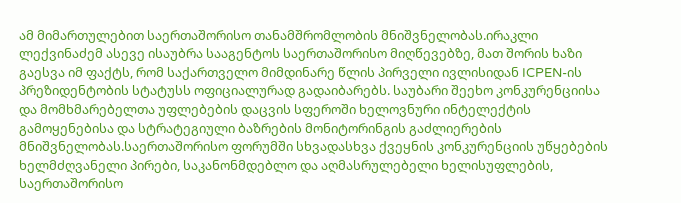ამ მიმართულებით საერთაშორისო თანამშრომლობის მნიშვნელობას.ირაკლი ლექვინაძემ ასევე ისაუბრა სააგენტოს საერთაშორისო მიღწევებზე, მათ შორის ხაზი გაესვა იმ ფაქტს, რომ საქართველო მიმდინარე წლის პირველი ივლისიდან ICPEN-ის პრეზიდენტობის სტატუსს ოფიციალურად გადაიბარებს. საუბარი შეეხო კონკურენციისა და მომხმარებელთა უფლებების დაცვის სფეროში ხელოვნური ინტელექტის გამოყენებისა და სტრატეგიული ბაზრების მონიტორინგის გაძლიერების მნიშვნელობას.საერთაშორისო ფორუმში სხვადასხვა ქვეყნის კონკურენციის უწყებების ხელმძღვანელი პირები, საკანონმდებლო და აღმასრულებელი ხელისუფლების, საერთაშორისო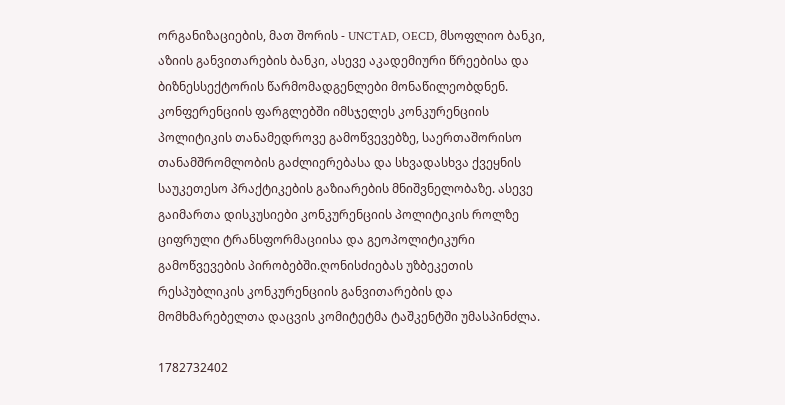ორგანიზაციების, მათ შორის - UNCTAD, OECD, მსოფლიო ბანკი, აზიის განვითარების ბანკი, ასევე აკადემიური წრეებისა და ბიზნესსექტორის წარმომადგენლები მონაწილეობდნენ. კონფერენციის ფარგლებში იმსჯელეს კონკურენციის პოლიტიკის თანამედროვე გამოწვევებზე, საერთაშორისო თანამშრომლობის გაძლიერებასა და სხვადასხვა ქვეყნის საუკეთესო პრაქტიკების გაზიარების მნიშვნელობაზე. ასევე გაიმართა დისკუსიები კონკურენციის პოლიტიკის როლზე ციფრული ტრანსფორმაციისა და გეოპოლიტიკური გამოწვევების პირობებში.ღონისძიებას უზბეკეთის რესპუბლიკის კონკურენციის განვითარების და მომხმარებელთა დაცვის კომიტეტმა ტაშკენტში უმასპინძლა.

1782732402